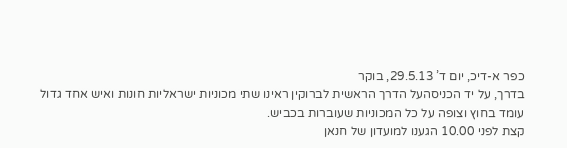כפר א-דיכ, יום ד’ 29.5.13, בוקר
בדרך, על יד הכניסהעל הדרך הראשית לברוקין ראינו שתי מכוניות ישראליות חונות ואיש אחד גדול עומד בחוץ וצופה על כל המכוניות שעוברות בכביש.
קצת לפני 10.00 הגענו למועדון של חנאן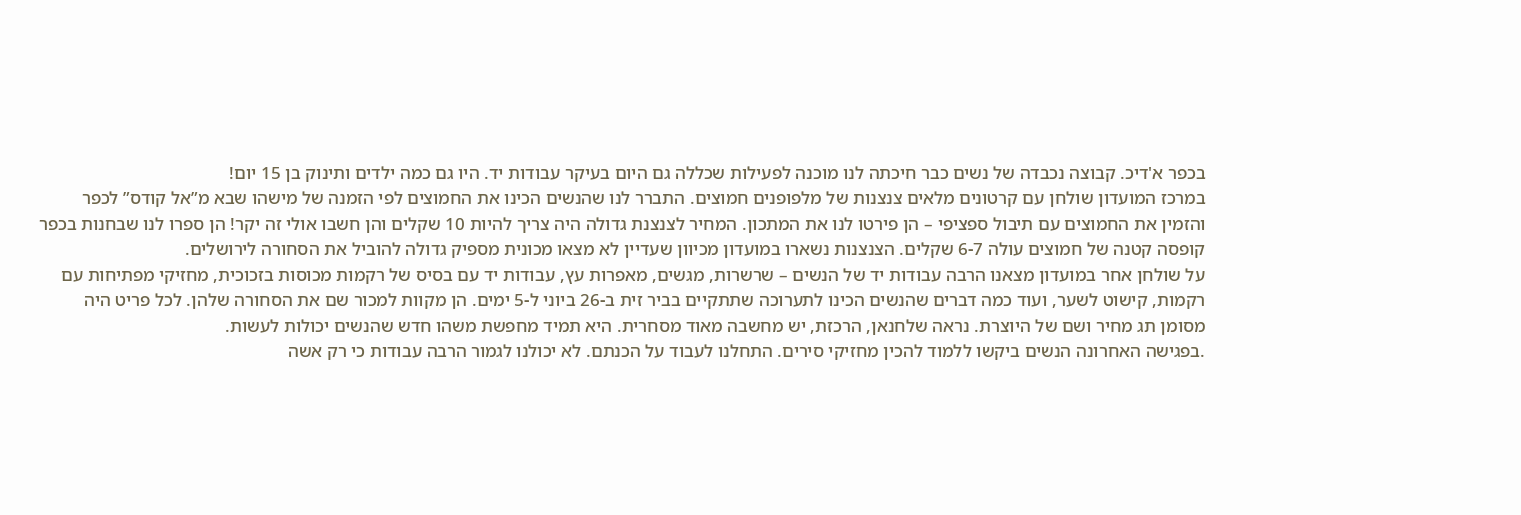בכפר א'דיכ. קבוצה נכבדה של נשים כבר חיכתה לנו מוכנה לפעילות שכללה גם היום בעיקר עבודות יד. היו גם כמה ילדים ותינוק בן 15 יום!
במרכז המועדון שולחן עם קרטונים מלאים צנצנות של מלפופנים חמוצים. התברר לנו שהנשים הכינו את החמוצים לפי הזמנה של מישהו שבא מ”אל קודס” לכפר והזמין את החמוצים עם תיבול ספציפי – הן פירטו לנו את המתכון. המחיר לצנצנת גדולה היה צריך להיות 10 שקלים והן חשבו אולי זה יקר! הן ספרו לנו שבחנות בכפר קופסה קטנה של חמוצים עולה 6-7 שקלים. הצנצנות נשארו במועדון מכיוון שעדיין לא מצאו מכונית מספיק גדולה להוביל את הסחורה לירושלים.
על שולחן אחר במועדון מצאנו הרבה עבודות יד של הנשים – שרשרות, מגשים, מאפרות עץ, עבודות יד עם בסיס של רקמות מכוסות בזכוכית, מחזיקי מפתיחות עם רקמות, קישוט לשער, ועוד כמה דברים שהנשים הכינו לתערוכה שתתקיים בביר זית ב-26 ביוני ל-5 ימים. הן מקוות למכור שם את הסחורה שלהן. לכל פריט היה מסומן תג מחיר ושם של היוצרת. נראה שלחנאן, הרכזת, יש מחשבה מאוד מסחרית. היא תמיד מחפשת משהו חדש שהנשים יכולות לעשות.
.בפגישה האחרונה הנשים ביקשו ללמוד להכין מחזיקי סירים. התחלנו לעבוד על הכנתם. לא יכולנו לגמור הרבה עבודות כי רק אשה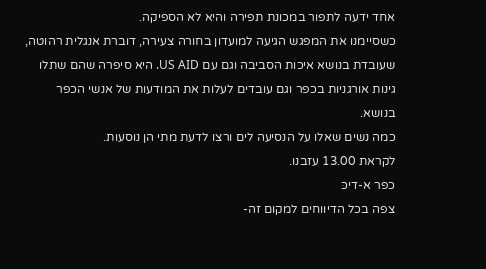אחד ידעה לתפור במכונת תפירה והיא לא הספיקה.
כשסיימנו את המפגש הגיעה למועדון בחורה צעירה, דוברת אנגלית רהוטה, שעובדת בנושא איכות הסביבה וגם עם US AID. היא סיפרה שהם שתלו גינות אורגניות בכפר וגם עובדים לעלות את המודעות של אנשי הכפר בנושא.
כמה נשים שאלו על הנסיעה לים ורצו לדעת מתי הן נוסעות.
לקראת 13.00 עזבנו.
כפר א-דיכּ
צפה בכל הדיווחים למקום זה-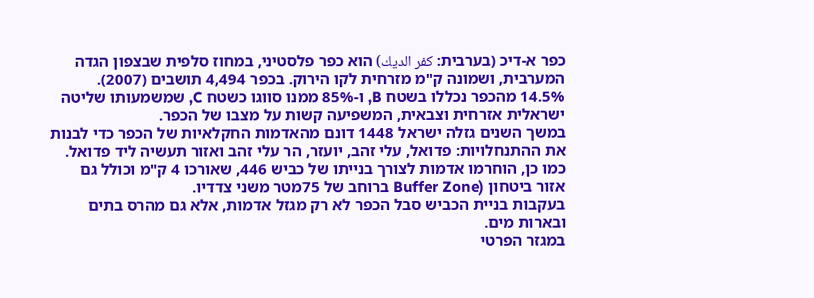כפר א-דיכ (בערבית: كفر الديك) הוא כפר פלסטיני, במחוז סלפית שבצפון הגדה המערבית, ושמונה ק"מ מזרחית לקו הירוק. בכפר 4,494 תושבים (2007). 14.5% מהכפר נכללו בשטח B, ו-85% ממנו סווגו כשטח C, שמשמעותו שליטה ישראלית אזרחית וצבאית, המשפיעה קשות על מצבו של הכפר.
במשך השנים גזלה ישראל 1448 דונם מהאדמות החקלאיות של הכפר כדי לבנות את ההתנחלויות: פדואל, עלי זהב, יועזר, הר עלי זהב ואזור תעשיה ליד פדואל. כמו כן, הוחרמו אדמות לצורך בנייתו של כביש 446, שאורכו 4 ק"מ וכולל גם אזור ביטחון (Buffer Zone ברוחב של 75מטר משני צדדיו.
בעקבות בניית הכביש סבל הכפר לא רק מגזל אדמות, אלא גם מהרס בתים ובארות מים.
במגזר הפרטי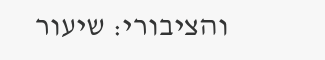והציבורי: שיעור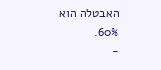האבטלה הוא 60%.
-